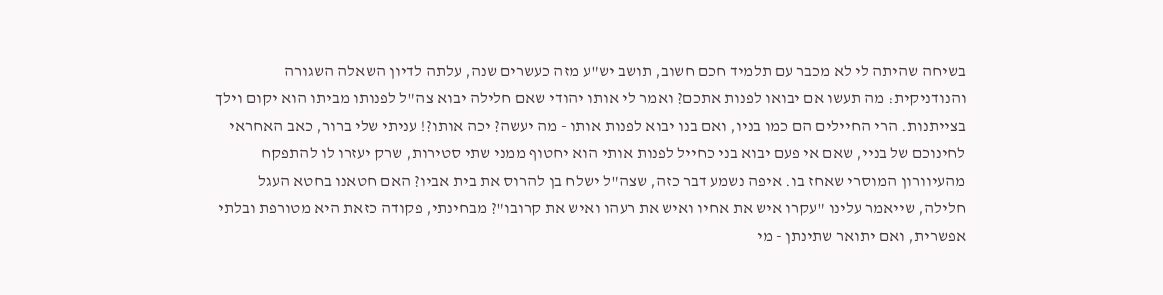בשיחה שהיתה לי לא מכבר עם תלמיד חכם חשוב, תושב יש"ע מזה כעשרים שנה, עלתה לדיון השאלה השגורה והנודניקית: מה תעשו אם יבואו לפנות אתכם? ואמר לי אותו יהודי שאם חלילה יבוא צה"ל לפנותו מביתו הוא יקום וילך בצייתנות. הרי החיילים הם כמו בניו, ואם בנו יבוא לפנות אותו - מה יעשה? יכה אותו?! עניתי שלי ברור, כאב האחראי לחינוכם של בניי, שאם אי פעם יבוא בני כחייל לפנות אותי הוא יחטוף ממני שתי סטירות, שרק יעזרו לו להתפקח מהעיוורון המוסרי שאחז בו. איפה נשמע דבר כזה, שצה"ל ישלח בן להרוס את בית אביו? האם חטאנו בחטא העגל חלילה, שייאמר עלינו "עקרו איש את אחיו ואיש את רעהו ואיש את קרובו"? מבחינתי, פקודה כזאת היא מטורפת ובלתי אפשרית, ואם יתואר שתינתן - מי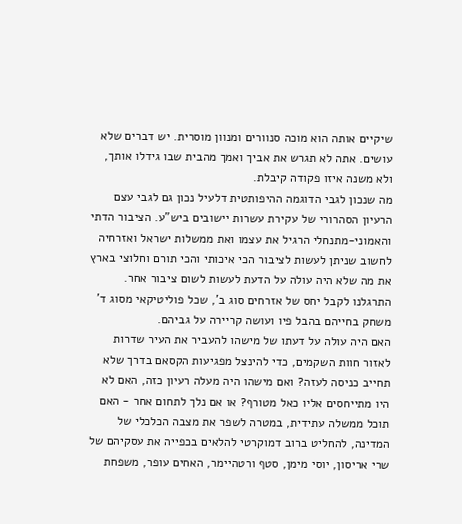שיקיים אותה הוא מוכה סנוורים ומנוון מוסרית. יש דברים שלא עושים. אתה לא תגרש את אביך ואמך מהבית שבו גידלו אותך, ולא משנה איזו פקודה קיבלת.
מה שנכון לגבי הדוגמה ההיפותטית דלעיל נכון גם לגבי עצם הרעיון הסהרורי של עקירת עשרות יישובים ביש"ע. הציבור הדתי והאמוני-מתנחלי הרגיל את עצמו ואת ממשלות ישראל ואזרחיה לחשוב שניתן לעשות לציבור הכי איכותי והכי תורם וחלוצי בארץ את מה שלא היה עולה על הדעת לעשות לשום ציבור אחר. התרגלנו לקבל יחס של אזרחים סוג ב', שכל פוליטיקאי מסוג ד' משחק בחייהם בהבל פיו ועושה קריירה על גביהם.
האם היה עולה על דעתו של מישהו להעביר את העיר שדרות לאזור חוות השקמים, כדי להינצל מפגיעות הקסאם בדרך שלא תחייב כניסה לעזה? ואם מישהו היה מעלה רעיון כזה, האם לא היו מתייחסים אליו כאל מטורף? או אם נלך לתחום אחר - האם תוכל ממשלה עתידית, במטרה לשפר את מצבה הכלכלי של המדינה, להחליט ברוב דמוקרטי להלאים בכפייה את עסקיהם של שרי אריסון, יוסי מימן, סטף ורטהיימר, האחים עופר, משפחת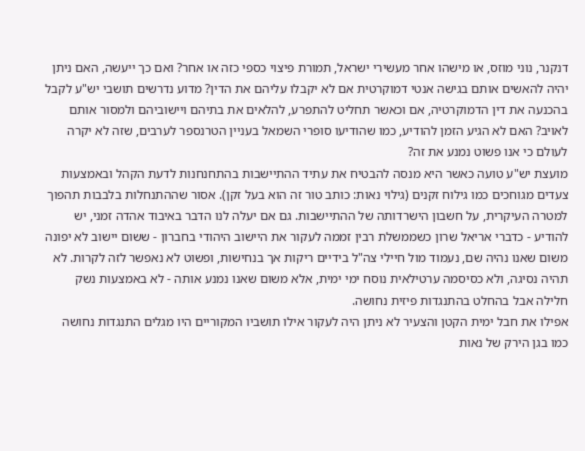דנקנר, נוני מוזס, או מישהו אחר מעשירי ישראל, תמורת פיצוי כספי כזה או אחר? ואם כך ייעשה, האם ניתן יהיה להאשים אותם בגישה אנטי דמוקרטית אם לא יקבלו עליהם את הדין? מדוע נדרשים תושבי יש"ע לקבל בהכנעה את דין הדמוקרטיה, אם וכאשר תחליט להתפרע, להלאים את בתיהם ויישוביהם ולמסור אותם לאויב? האם לא הגיע הזמן להודיע, כמו שהודיעו סופרי השמאל בעניין הטרנספר לערבים, שזה לא יקרה לעולם כי אנו פשוט נמנע את זה?
מועצת יש"ע טועה כאשר היא מנסה להבטיח את עתיד ההתיישבות בהתחנחנות לדעת הקהל ובאמצעות צעדים מגוחכים כמו גילוח זקנים (גילוי נאות: כותב טור זה הוא בעל זקן). אסור שההתנחלות בלבבות תהפוך למטרה העיקרית, על חשבון הישרדותה של ההתיישבות. גם אם יעלה לנו הדבר באיבוד אהדה זמני, יש להודיע - כדברי אריאל שרון כשממשלת רבין זממה לעקור את היישוב היהודי בחברון - ששום יישוב לא יפונה משום שאנו נהיה שם, נעמוד מול חיילי צה"ל בידיים ריקות אך בנחישות, ופשוט לא נאפשר לזה לקרות. לא תהיה נסיגה, ולא כסיסמה ערטילאית נוסח ימי ימית, אלא משום שאנו נמנע אותה - לא באמצעות נשק חלילה אבל בהחלט בהתנגדות פיזית נחושה.
אפילו את חבל ימית הקטן והצעיר לא ניתן היה לעקור אילו תושביו המקוריים היו מגלים התנגדות נחושה כמו בגן הירק של נאות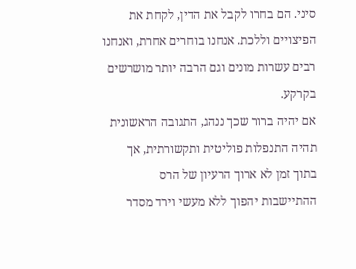סיני. הם בחרו לקבל את הדין, לקחת את הפיצויים וללכת. אנחנו בוחרים אחרת, ואנחנו רבים עשרות מונים וגם הרבה יותר מושרשים בקרקע.
אם יהיה ברור שכך ננהג, התגובה הראשונית תהיה התנפלות פוליטית ותקשורתית, אך בתוך זמן לא ארוך הרעיון של הרס ההתיישבות יהפוך ללא מעשי וירד מסדר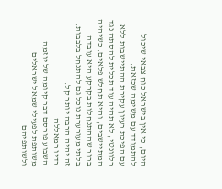היום, כי אין בישראל כוח צבאי שיכול להתמודד עם משימה שכזאת.
עם הפיכת רעיון עקירת ההתיישבות ללא רלוונטי, לא תהיה עוד תכלית להסתה נגד המתיישבים, והיא תחלש פלאים. כשיהיה ברור שההתנחלות בקרקע היא עובדה בלתי מעורערת נוכל גם להתנחל בלבבות. זה יהיה הרבה יותר קל.
רדיו רמאללה
השבוע פורסם דבר קיומה של יוזמה משותפת לפעילי שמאל ישראלים ולשותפיהם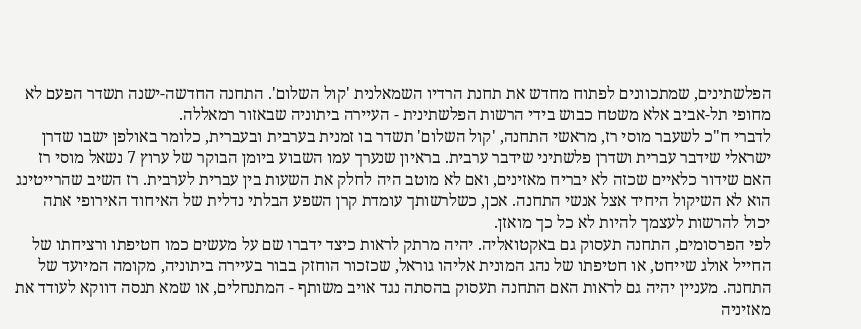הפלשתינים, שמתכוונים לפתוח מחדש את תחנת הרדיו השמאלנית 'קול השלום'. התחנה החדשה-ישנה תשדר הפעם לא מחופי תל-אביב אלא משטח כבוש בידי הרשות הפלשתינית - העיירה ביתוניה שבאזור רמאללה.
לדברי ח"כ לשעבר מוסי רז, מראשי התחנה, 'קול השלום' תשדר בו זמנית בערבית ובעברית, כלומר באולפן ישבו שדרן ישראלי שידבר עברית ושדרן פלשתיני שידבר ערבית. בראיון שנערך עמו השבוע ביומן הבוקר של ערוץ 7 נשאל מוסי רז האם שידור כלאיים שכזה לא יבריח מאזינים, ואם לא מוטב היה לחלק את השעות בין עברית לערבית. רז השיב שהרייטינג הוא לא השיקול היחיד אצל אנשי התחנה. אכן, כשלרשותך עומדת קרן השפע הבלתי נדלית של האיחוד האירופי אתה יכול להרשות לעצמך להיות לא כל כך מואזן.
לפי הפרסומים, התחנה תעסוק גם באקטואליה. יהיה מרתק לראות כיצד ידברו שם על מעשים כמו חטיפתו ורציחתו של החייל אולג שייחט, או חטיפתו של נהג המונית אליהו גוראל, שכזכור הוחזק בבור בעיירה ביתוניה, מקומה המיועד של התחנה. מעניין יהיה גם לראות האם התחנה תעסוק בהסתה נגד אויב משותף - המתנחלים, או שמא תנסה דווקא לעודד את מאזיניה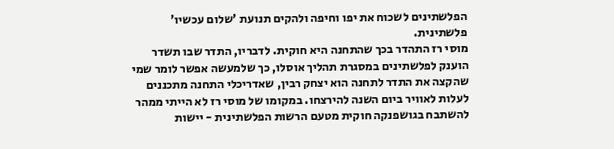הפלשתינים לשכוח את יפו וחיפה ולהקים תנועת 'שלום עכשיו' פלשתינית.
מוסי רז התהדר בכך שהתחנה היא חוקית. לדבריו, התדר שבו תשדר הוענק לפלשתינים במסגרת תהליך אוסלו, כך שלמעשה אפשר לומר שמי שהקצה את התדר לתחנה הוא יצחק רבין, שאדריכלי התחנה מתכננים לעלות לאוויר ביום השנה להירצחו. במקומו של מוסי רז לא הייתי ממהר להשתבח בגושפנקה חוקית מטעם הרשות הפלשתינית - יישות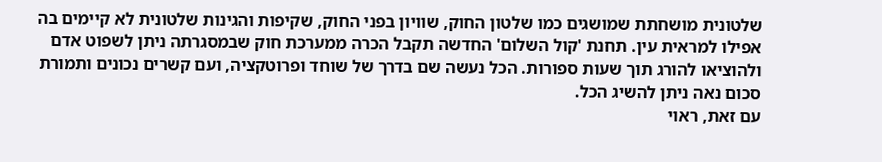שלטונית מושחתת שמושגים כמו שלטון החוק, שוויון בפני החוק, שקיפות והגינות שלטונית לא קיימים בה אפילו למראית עין. תחנת 'קול השלום' החדשה תקבל הכרה ממערכת חוק שבמסגרתה ניתן לשפוט אדם ולהוציאו להורג תוך שעות ספורות. הכל נעשה שם בדרך של שוחד ופרוטקציה, ועם קשרים נכונים ותמורת סכום נאה ניתן להשיג הכל.
עם זאת, ראוי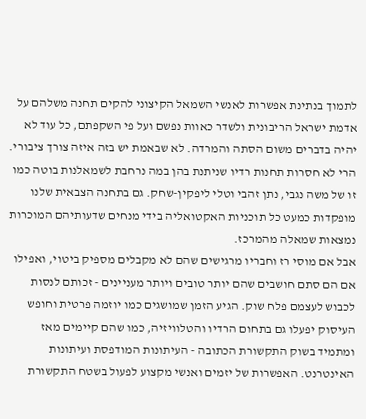לתמוך בנתינת אפשרות לאנשי השמאל הקיצוני להקים תחנה משלהם על אדמת ישראל הריבונית ולשדר כאוות נפשם ועל פי השקפתם, כל עוד לא יהיה בדברים משום הסתה והמרדה. לא שבאמת יש בזה איזה צורך ציבורי. הרי לא חסרות תחנות רדיו שניתנת בהן במה נרחבת לשמאלנות בוטה כמו זו של משה נגבי, נתן זהבי וטלי ליפקין-שחק. גם בתחנה הצבאית שלנו מופקדות כמעט כל תוכניות האקטואליה בידי מנחים שדעותיהם המוכרות נמצאות שמאלה מהמרכז.
אבל אם מוסי רז וחבריו מרגישים שהם לא מקבלים מספיק ביטוי, ואפילו אם הם סתם חושבים שהם יותר טובים ויותר מעניינים - זכותם לנסות לכבוש לעצמם פלח שוק. הגיע הזמן שמושגים כמו יוזמה פרטית וחופש העיסוק יפעלו גם בתחום הרדיו והטלוויזיה, כמו שהם קיימים מאז ומתמיד בשוק התקשורת הכתובה - העיתונות המודפסת ועיתונות האינטרנט. האפשרות של יזמים ואנשי מקצוע לפעול בשטח התקשורת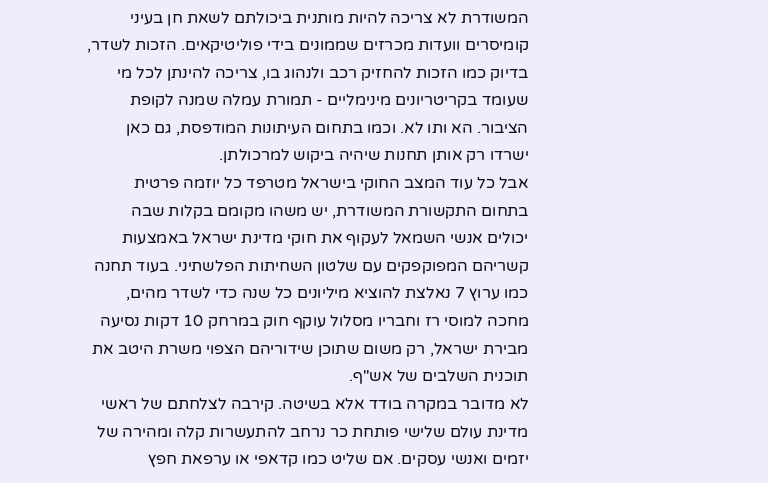המשודרת לא צריכה להיות מותנית ביכולתם לשאת חן בעיני קומיסרים וועדות מכרזים שממונים בידי פוליטיקאים. הזכות לשדר, בדיוק כמו הזכות להחזיק רכב ולנהוג בו, צריכה להינתן לכל מי שעומד בקריטריונים מינימליים - תמורת עמלה שמנה לקופת הציבור. הא ותו לא. וכמו בתחום העיתונות המודפסת, גם כאן ישרדו רק אותן תחנות שיהיה ביקוש למרכולתן.
אבל כל עוד המצב החוקי בישראל מטרפד כל יוזמה פרטית בתחום התקשורת המשודרת, יש משהו מקומם בקלות שבה יכולים אנשי השמאל לעקוף את חוקי מדינת ישראל באמצעות קשריהם המפוקפקים עם שלטון השחיתות הפלשתיני. בעוד תחנה כמו ערוץ 7 נאלצת להוציא מיליונים כל שנה כדי לשדר מהים, מחכה למוסי רז וחבריו מסלול עוקף חוק במרחק 10 דקות נסיעה מבירת ישראל, רק משום שתוכן שידוריהם הצפוי משרת היטב את תוכנית השלבים של אש"ף.
לא מדובר במקרה בודד אלא בשיטה. קירבה לצלחתם של ראשי מדינת עולם שלישי פותחת כר נרחב להתעשרות קלה ומהירה של יזמים ואנשי עסקים. אם שליט כמו קדאפי או ערפאת חפץ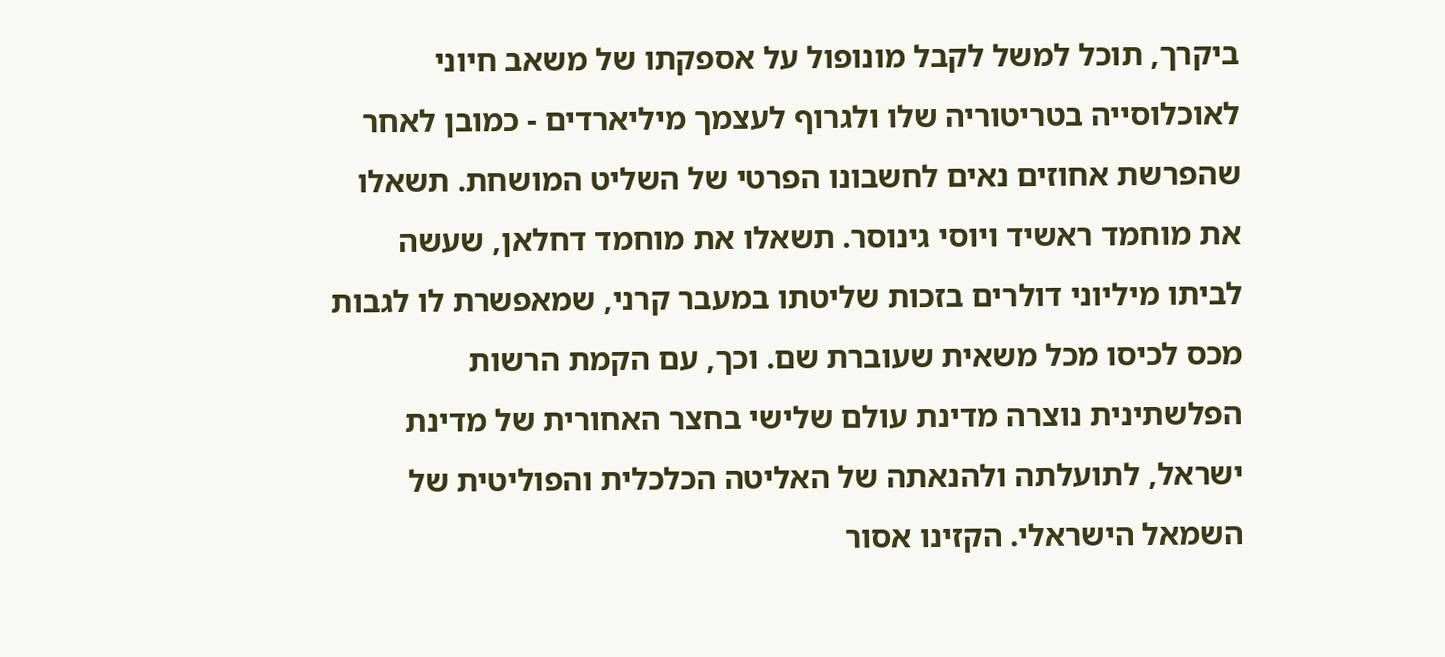ביקרך, תוכל למשל לקבל מונופול על אספקתו של משאב חיוני לאוכלוסייה בטריטוריה שלו ולגרוף לעצמך מיליארדים - כמובן לאחר שהפרשת אחוזים נאים לחשבונו הפרטי של השליט המושחת. תשאלו את מוחמד ראשיד ויוסי גינוסר. תשאלו את מוחמד דחלאן, שעשה לביתו מיליוני דולרים בזכות שליטתו במעבר קרני, שמאפשרת לו לגבות מכס לכיסו מכל משאית שעוברת שם. וכך, עם הקמת הרשות הפלשתינית נוצרה מדינת עולם שלישי בחצר האחורית של מדינת ישראל, לתועלתה ולהנאתה של האליטה הכלכלית והפוליטית של השמאל הישראלי. הקזינו אסור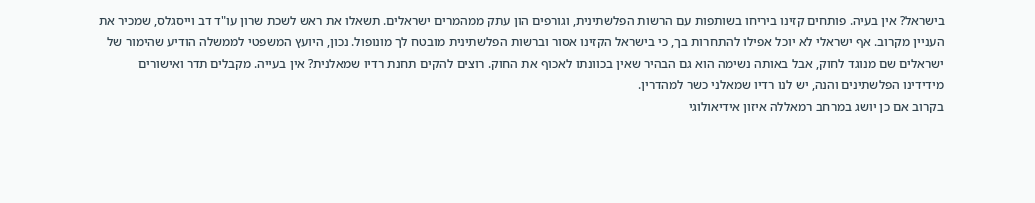בישראל? אין בעיה. פותחים קזינו ביריחו בשותפות עם הרשות הפלשתינית, וגורפים הון עתק ממהמרים ישראלים. תשאלו את ראש לשכת שרון עו"ד דב וייסגלס, שמכיר את העניין מקרוב. אף ישראלי לא יוכל אפילו להתחרות בך, כי בישראל הקזינו אסור וברשות הפלשתינית מובטח לך מונופול. נכון, היועץ המשפטי לממשלה הודיע שהימור של ישראלים שם מנוגד לחוק, אבל באותה נשימה הוא גם הבהיר שאין בכוונתו לאכוף את החוק. רוצים להקים תחנת רדיו שמאלנית? אין בעייה. מקבלים תדר ואישורים מידידינו הפלשתינים והנה, יש לנו רדיו שמאלני כשר למהדרין.
בקרוב אם כן יושג במרחב רמאללה איזון אידיאולוגי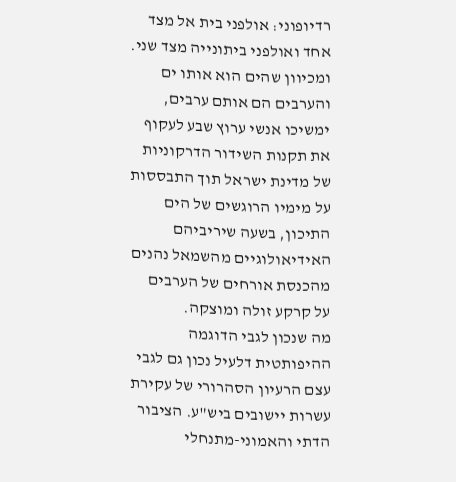רדיופוני: אולפני בית אל מצד אחד ואולפני ביתונייה מצד שני. ומכיוון שהים הוא אותו ים והערבים הם אותם ערבים, ימשיכו אנשי ערוץ שבע לעקוף את תקנות השידור הדרקוניות של מדינת ישראל תוך התבססות על מימיו הרוגשים של הים התיכון, בשעה שיריביהם האידיאולוגיים מהשמאל נהנים מהכנסת אורחים של הערבים על קרקע זולה ומוצקה.
מה שנכון לגבי הדוגמה ההיפותטית דלעיל נכון גם לגבי עצם הרעיון הסהרורי של עקירת עשרות יישובים ביש"ע. הציבור הדתי והאמוני-מתנחלי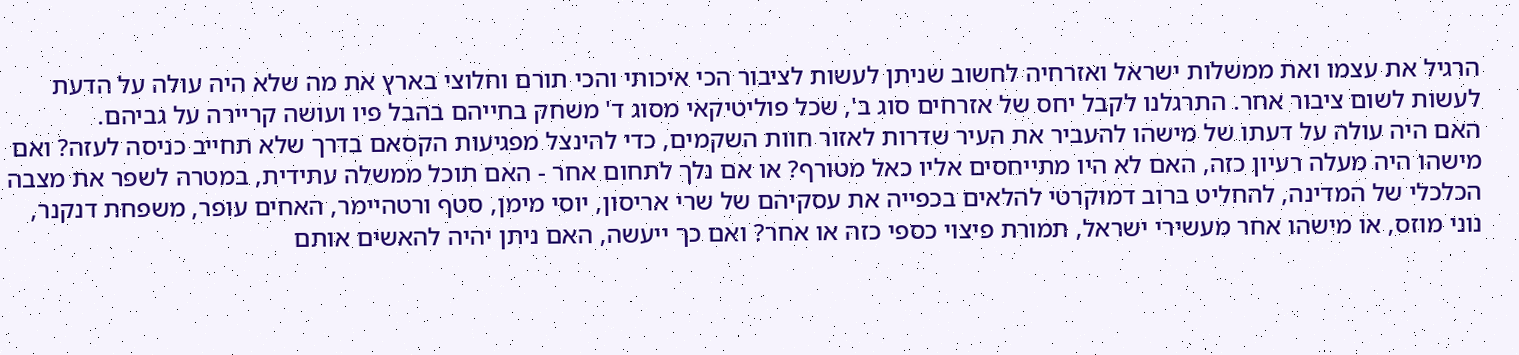הרגיל את עצמו ואת ממשלות ישראל ואזרחיה לחשוב שניתן לעשות לציבור הכי איכותי והכי תורם וחלוצי בארץ את מה שלא היה עולה על הדעת לעשות לשום ציבור אחר. התרגלנו לקבל יחס של אזרחים סוג ב', שכל פוליטיקאי מסוג ד' משחק בחייהם בהבל פיו ועושה קריירה על גביהם.
האם היה עולה על דעתו של מישהו להעביר את העיר שדרות לאזור חוות השקמים, כדי להינצל מפגיעות הקסאם בדרך שלא תחייב כניסה לעזה? ואם מישהו היה מעלה רעיון כזה, האם לא היו מתייחסים אליו כאל מטורף? או אם נלך לתחום אחר - האם תוכל ממשלה עתידית, במטרה לשפר את מצבה הכלכלי של המדינה, להחליט ברוב דמוקרטי להלאים בכפייה את עסקיהם של שרי אריסון, יוסי מימן, סטף ורטהיימר, האחים עופר, משפחת דנקנר, נוני מוזס, או מישהו אחר מעשירי ישראל, תמורת פיצוי כספי כזה או אחר? ואם כך ייעשה, האם ניתן יהיה להאשים אותם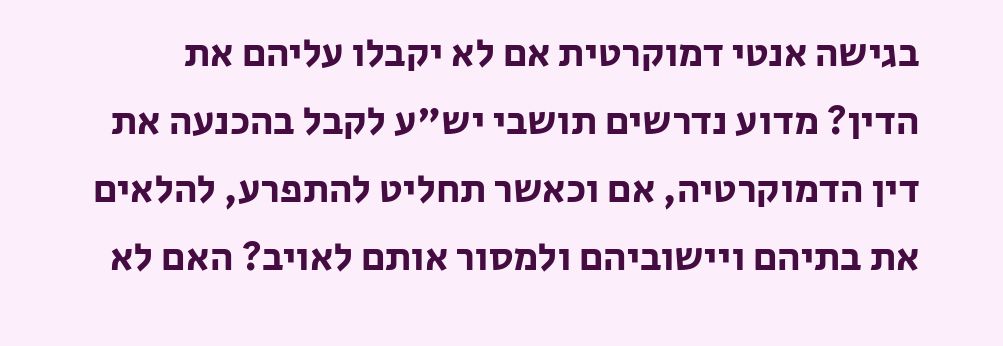בגישה אנטי דמוקרטית אם לא יקבלו עליהם את הדין? מדוע נדרשים תושבי יש"ע לקבל בהכנעה את דין הדמוקרטיה, אם וכאשר תחליט להתפרע, להלאים את בתיהם ויישוביהם ולמסור אותם לאויב? האם לא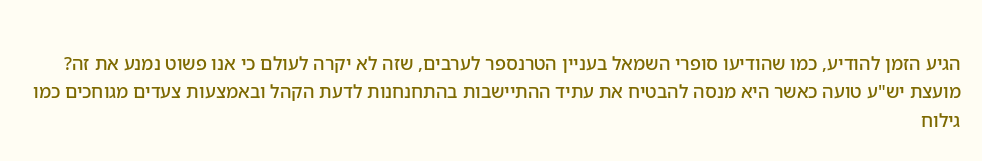הגיע הזמן להודיע, כמו שהודיעו סופרי השמאל בעניין הטרנספר לערבים, שזה לא יקרה לעולם כי אנו פשוט נמנע את זה?
מועצת יש"ע טועה כאשר היא מנסה להבטיח את עתיד ההתיישבות בהתחנחנות לדעת הקהל ובאמצעות צעדים מגוחכים כמו גילוח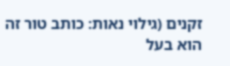זקנים (גילוי נאות: כותב טור זה הוא בעל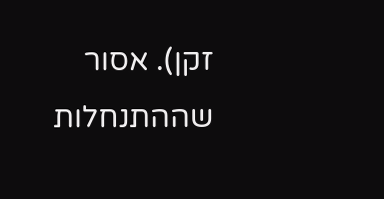זקן). אסור שההתנחלות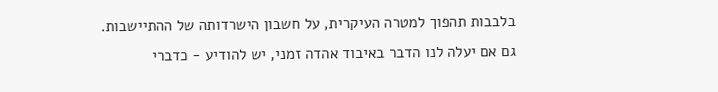בלבבות תהפוך למטרה העיקרית, על חשבון הישרדותה של ההתיישבות. גם אם יעלה לנו הדבר באיבוד אהדה זמני, יש להודיע - כדברי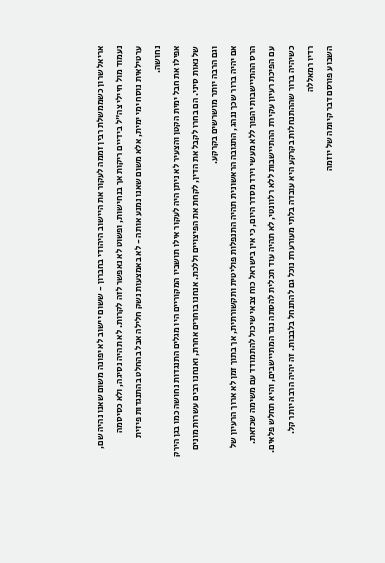אריאל שרון כשממשלת רבין זממה לעקור את היישוב היהודי בחברון - ששום יישוב לא יפונה משום שאנו נהיה שם, נעמוד מול חיילי צה"ל בידיים ריקות אך בנחישות, ופשוט לא נאפשר לזה לקרות. לא תהיה נסיגה, ולא כסיסמה ערטילאית נוסח ימי ימית, אלא משום שאנו נמנע אותה - לא באמצעות נשק חלילה אבל בהחלט בהתנגדות פיזית נחושה.
אפילו את חבל ימית הקטן והצעיר לא ניתן היה לעקור אילו תושביו המקוריים היו מגלים התנגדות נחושה כמו בגן הירק של נאות סיני. הם בחרו לקבל את הדין, לקחת את הפיצויים וללכת. אנחנו בוחרים אחרת, ואנחנו רבים עשרות מונים וגם הרבה יותר מושרשים בקרקע.
אם יהיה ברור שכך ננהג, התגובה הראשונית תהיה התנפלות פוליטית ותקשורתית, אך בתוך זמן לא ארוך הרעיון של הרס ההתיישבות יהפוך ללא מעשי וירד מסדר היום, כי אין בישראל כוח צבאי שיכול להתמודד עם משימה שכזאת.
עם הפיכת רעיון עקירת ההתיישבות ללא רלוונטי, לא תהיה עוד תכלית להסתה נגד המתיישבים, והיא תחלש פלאים. כשיהיה ברור שההתנחלות בקרקע היא עובדה בלתי מעורערת נוכל גם להתנחל בלבבות. זה יהיה הרבה יותר קל.
רדיו רמאללה
השבוע פורסם דבר קיומה של יוזמה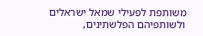משותפת לפעילי שמאל ישראלים ולשותפיהם הפלשתינים,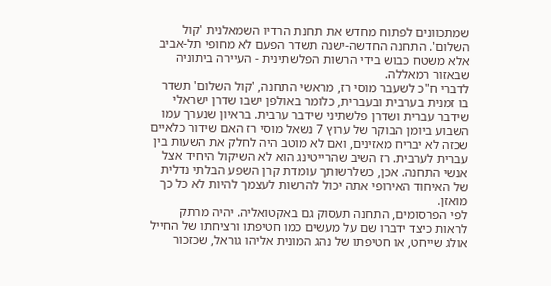שמתכוונים לפתוח מחדש את תחנת הרדיו השמאלנית 'קול השלום'. התחנה החדשה-ישנה תשדר הפעם לא מחופי תל-אביב אלא משטח כבוש בידי הרשות הפלשתינית - העיירה ביתוניה שבאזור רמאללה.
לדברי ח"כ לשעבר מוסי רז, מראשי התחנה, 'קול השלום' תשדר בו זמנית בערבית ובעברית, כלומר באולפן ישבו שדרן ישראלי שידבר עברית ושדרן פלשתיני שידבר ערבית. בראיון שנערך עמו השבוע ביומן הבוקר של ערוץ 7 נשאל מוסי רז האם שידור כלאיים שכזה לא יבריח מאזינים, ואם לא מוטב היה לחלק את השעות בין עברית לערבית. רז השיב שהרייטינג הוא לא השיקול היחיד אצל אנשי התחנה. אכן, כשלרשותך עומדת קרן השפע הבלתי נדלית של האיחוד האירופי אתה יכול להרשות לעצמך להיות לא כל כך מואזן.
לפי הפרסומים, התחנה תעסוק גם באקטואליה. יהיה מרתק לראות כיצד ידברו שם על מעשים כמו חטיפתו ורציחתו של החייל אולג שייחט, או חטיפתו של נהג המונית אליהו גוראל, שכזכור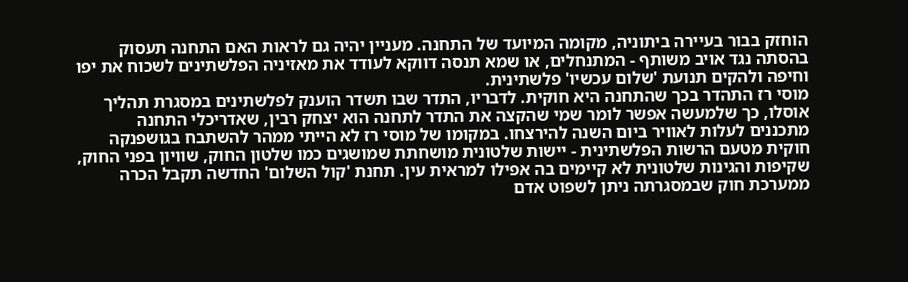הוחזק בבור בעיירה ביתוניה, מקומה המיועד של התחנה. מעניין יהיה גם לראות האם התחנה תעסוק בהסתה נגד אויב משותף - המתנחלים, או שמא תנסה דווקא לעודד את מאזיניה הפלשתינים לשכוח את יפו וחיפה ולהקים תנועת 'שלום עכשיו' פלשתינית.
מוסי רז התהדר בכך שהתחנה היא חוקית. לדבריו, התדר שבו תשדר הוענק לפלשתינים במסגרת תהליך אוסלו, כך שלמעשה אפשר לומר שמי שהקצה את התדר לתחנה הוא יצחק רבין, שאדריכלי התחנה מתכננים לעלות לאוויר ביום השנה להירצחו. במקומו של מוסי רז לא הייתי ממהר להשתבח בגושפנקה חוקית מטעם הרשות הפלשתינית - יישות שלטונית מושחתת שמושגים כמו שלטון החוק, שוויון בפני החוק, שקיפות והגינות שלטונית לא קיימים בה אפילו למראית עין. תחנת 'קול השלום' החדשה תקבל הכרה ממערכת חוק שבמסגרתה ניתן לשפוט אדם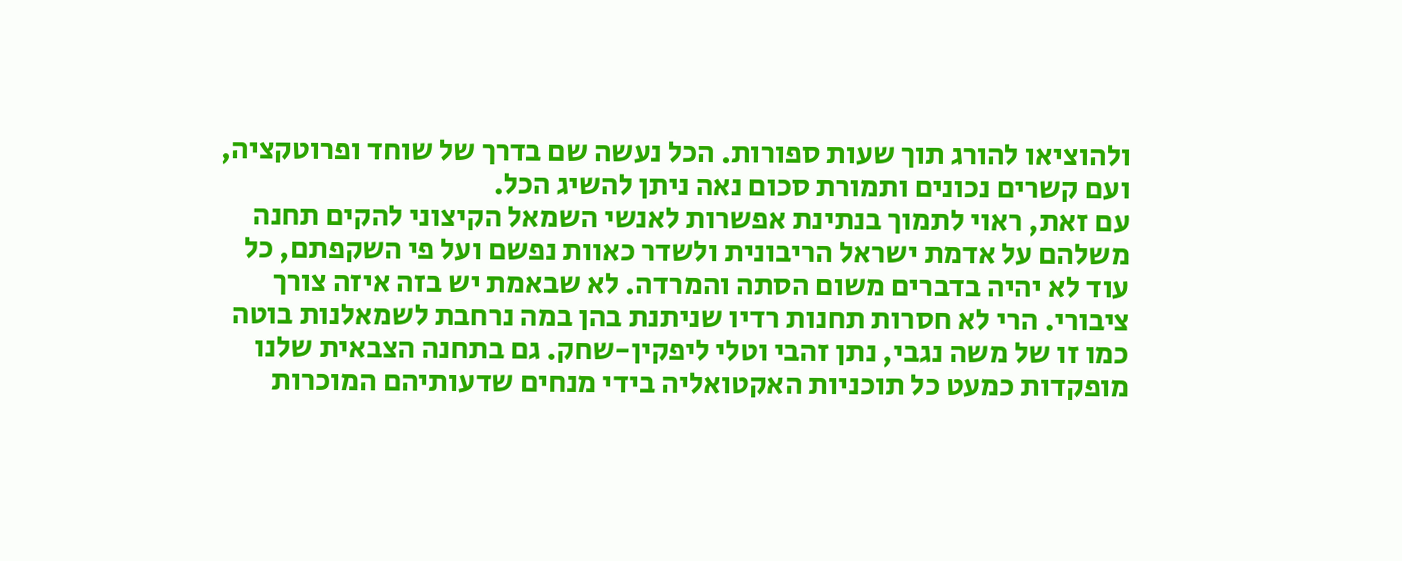ולהוציאו להורג תוך שעות ספורות. הכל נעשה שם בדרך של שוחד ופרוטקציה, ועם קשרים נכונים ותמורת סכום נאה ניתן להשיג הכל.
עם זאת, ראוי לתמוך בנתינת אפשרות לאנשי השמאל הקיצוני להקים תחנה משלהם על אדמת ישראל הריבונית ולשדר כאוות נפשם ועל פי השקפתם, כל עוד לא יהיה בדברים משום הסתה והמרדה. לא שבאמת יש בזה איזה צורך ציבורי. הרי לא חסרות תחנות רדיו שניתנת בהן במה נרחבת לשמאלנות בוטה כמו זו של משה נגבי, נתן זהבי וטלי ליפקין-שחק. גם בתחנה הצבאית שלנו מופקדות כמעט כל תוכניות האקטואליה בידי מנחים שדעותיהם המוכרות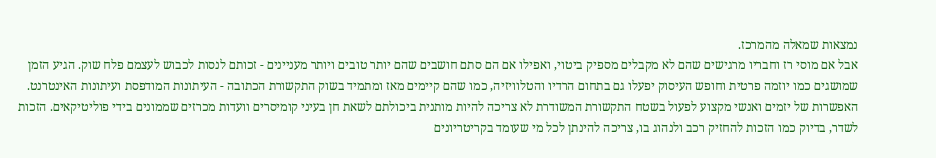נמצאות שמאלה מהמרכז.
אבל אם מוסי רז וחבריו מרגישים שהם לא מקבלים מספיק ביטוי, ואפילו אם הם סתם חושבים שהם יותר טובים ויותר מעניינים - זכותם לנסות לכבוש לעצמם פלח שוק. הגיע הזמן שמושגים כמו יוזמה פרטית וחופש העיסוק יפעלו גם בתחום הרדיו והטלוויזיה, כמו שהם קיימים מאז ומתמיד בשוק התקשורת הכתובה - העיתונות המודפסת ועיתונות האינטרנט. האפשרות של יזמים ואנשי מקצוע לפעול בשטח התקשורת המשודרת לא צריכה להיות מותנית ביכולתם לשאת חן בעיני קומיסרים וועדות מכרזים שממונים בידי פוליטיקאים. הזכות לשדר, בדיוק כמו הזכות להחזיק רכב ולנהוג בו, צריכה להינתן לכל מי שעומד בקריטריונים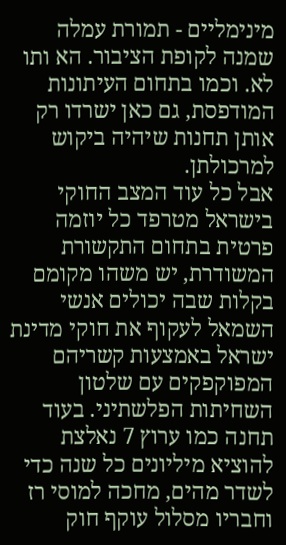מינימליים - תמורת עמלה שמנה לקופת הציבור. הא ותו לא. וכמו בתחום העיתונות המודפסת, גם כאן ישרדו רק אותן תחנות שיהיה ביקוש למרכולתן.
אבל כל עוד המצב החוקי בישראל מטרפד כל יוזמה פרטית בתחום התקשורת המשודרת, יש משהו מקומם בקלות שבה יכולים אנשי השמאל לעקוף את חוקי מדינת ישראל באמצעות קשריהם המפוקפקים עם שלטון השחיתות הפלשתיני. בעוד תחנה כמו ערוץ 7 נאלצת להוציא מיליונים כל שנה כדי לשדר מהים, מחכה למוסי רז וחבריו מסלול עוקף חוק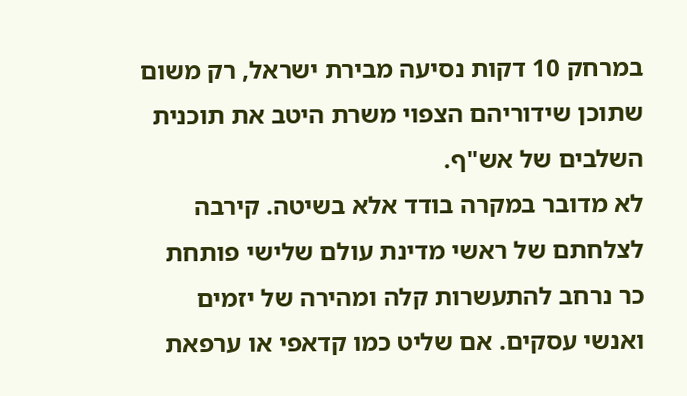במרחק 10 דקות נסיעה מבירת ישראל, רק משום שתוכן שידוריהם הצפוי משרת היטב את תוכנית השלבים של אש"ף.
לא מדובר במקרה בודד אלא בשיטה. קירבה לצלחתם של ראשי מדינת עולם שלישי פותחת כר נרחב להתעשרות קלה ומהירה של יזמים ואנשי עסקים. אם שליט כמו קדאפי או ערפאת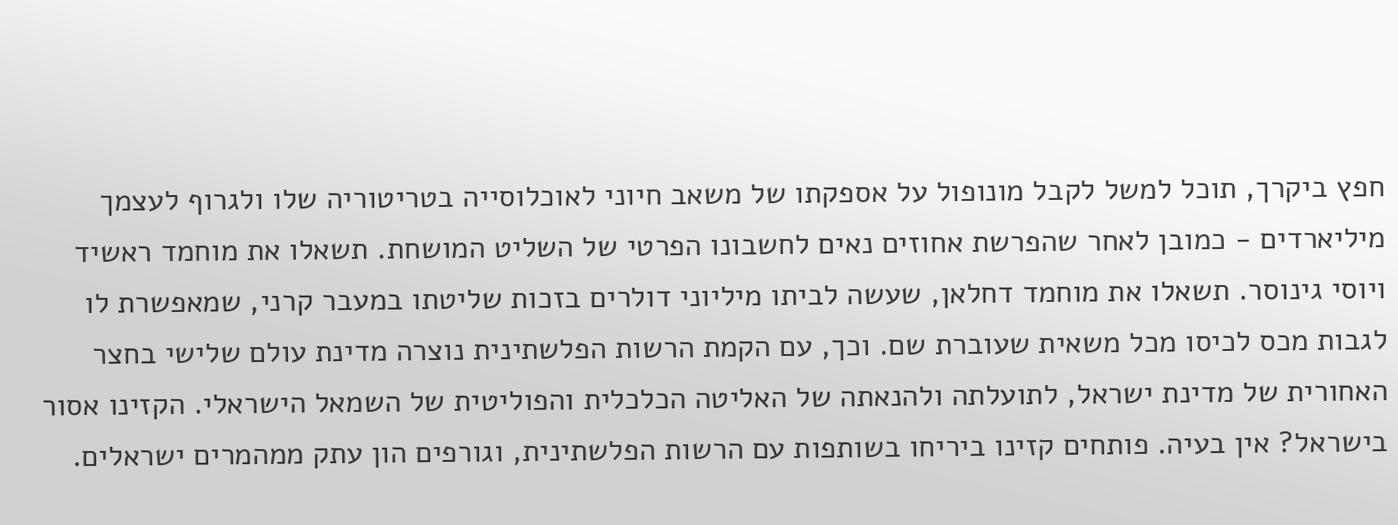חפץ ביקרך, תוכל למשל לקבל מונופול על אספקתו של משאב חיוני לאוכלוסייה בטריטוריה שלו ולגרוף לעצמך מיליארדים - כמובן לאחר שהפרשת אחוזים נאים לחשבונו הפרטי של השליט המושחת. תשאלו את מוחמד ראשיד ויוסי גינוסר. תשאלו את מוחמד דחלאן, שעשה לביתו מיליוני דולרים בזכות שליטתו במעבר קרני, שמאפשרת לו לגבות מכס לכיסו מכל משאית שעוברת שם. וכך, עם הקמת הרשות הפלשתינית נוצרה מדינת עולם שלישי בחצר האחורית של מדינת ישראל, לתועלתה ולהנאתה של האליטה הכלכלית והפוליטית של השמאל הישראלי. הקזינו אסור בישראל? אין בעיה. פותחים קזינו ביריחו בשותפות עם הרשות הפלשתינית, וגורפים הון עתק ממהמרים ישראלים.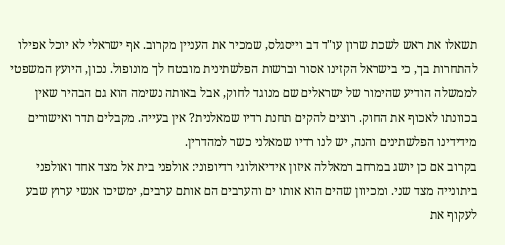תשאלו את ראש לשכת שרון עו"ד דב וייסגלס, שמכיר את העניין מקרוב. אף ישראלי לא יוכל אפילו להתחרות בך, כי בישראל הקזינו אסור וברשות הפלשתינית מובטח לך מונופול. נכון, היועץ המשפטי לממשלה הודיע שהימור של ישראלים שם מנוגד לחוק, אבל באותה נשימה הוא גם הבהיר שאין בכוונתו לאכוף את החוק. רוצים להקים תחנת רדיו שמאלנית? אין בעייה. מקבלים תדר ואישורים מידידינו הפלשתינים והנה, יש לנו רדיו שמאלני כשר למהדרין.
בקרוב אם כן יושג במרחב רמאללה איזון אידיאולוגי רדיופוני: אולפני בית אל מצד אחד ואולפני ביתונייה מצד שני. ומכיוון שהים הוא אותו ים והערבים הם אותם ערבים, ימשיכו אנשי ערוץ שבע לעקוף את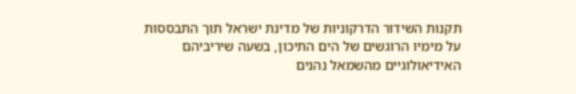תקנות השידור הדרקוניות של מדינת ישראל תוך התבססות על מימיו הרוגשים של הים התיכון, בשעה שיריביהם האידיאולוגיים מהשמאל נהנים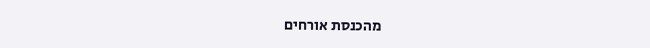מהכנסת אורחים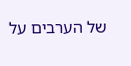של הערבים על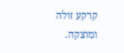קרקע זולה ומוצקה.